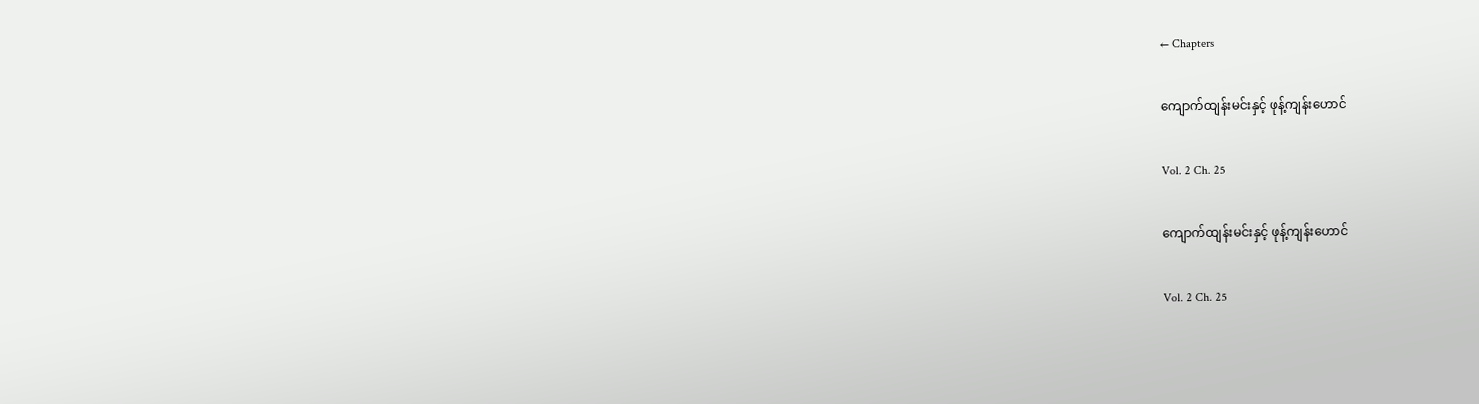← Chapters

ကျောက်ထျန်းမင်းနှင့် ဖုန့်ကျန်းဟောင်

Vol. 2 Ch. 25

ကျောက်ထျန်းမင်းနှင့် ဖုန့်ကျန်းဟောင်

Vol. 2 Ch. 25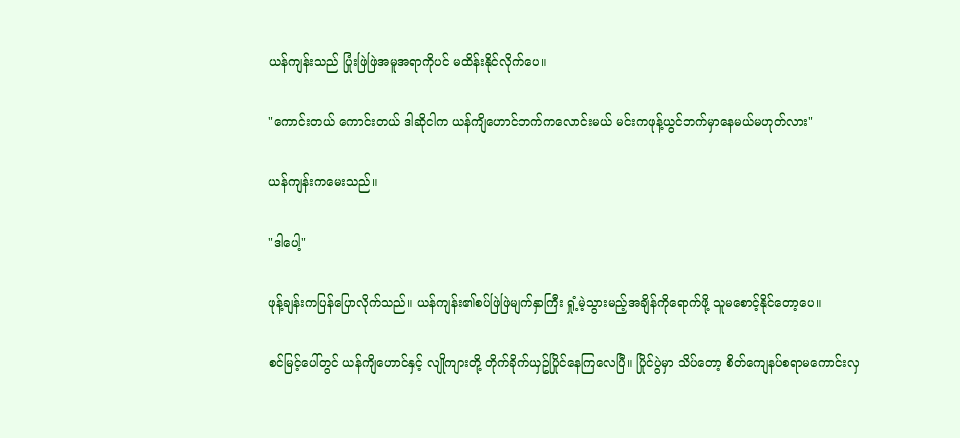ယန်ကျန်းသည် ပြုံးဖြဲဖြဲအမူအရာကိုပင် မထိန်းနိုင်လိုက်ပေ။

"ကောင်းတယ် ကောင်းတယ် ဒါဆိုငါက ယန်ကျိဟောင်ဘက်ကလောင်းမယ် မင်းကဖုန့်ယွင်ဘက်မှာနေမယ်မဟုတ်လား"

ယန်ကျန်းကမေးသည်။

"ဒါပေါ့"

ဖုန့်ချန်းကပြန်ပြောလိုက်သည်။ ယန်ကျန်း၏စပ်ဖြဲဖြဲမျက်နှာကြီး ရှုံ့မဲ့သွားမည့်အချိန်ကိုရောက်ဖို့ သူမစောင့်နိုင်တော့ပေ။

စင်မြင့်ပေါ်တွင် ယန်ကျိဟောင်နှင့် လျိုကျားတို့ တိုက်ခိုက်ယှဥ်ပြိုင်နေကြလေပြီ။ ပြိုင်ပွဲမှာ သိပ်တော့ စိတ်ကျေနပ်စရာမကောင်းလှ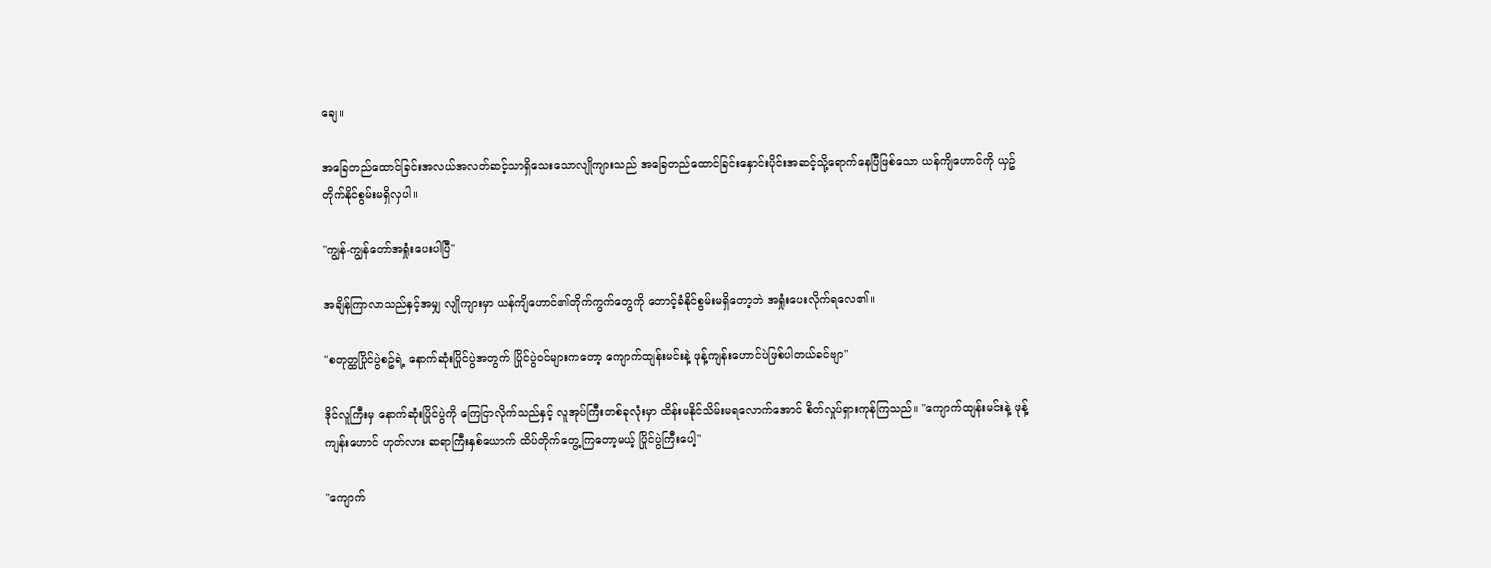ချေ။

အခြေတည်ထောင်ခြင်းအလယ်အလတ်ဆင့်သာရှိသေးသောလျိုကျားသည် အခြေတည်ထောင်ခြင်းနှောင်းပိုင်းအဆင့်သို့ရောက်နေပြီဖြစ်သော ယန်ကျိဟောင်ကို ယှဥ်တိုက်နိုင်စွမ်းမရှိလှပါ။

"ကျွန်-ကျွန်တော်အရှုံးပေးပါပြီ"

အချိန်ကြာလာသည်နှင့်အမျှ လျိုကျားမှာ ယန်ကျိဟောင်၏တိုက်ကွက်တွေကို တောင့်ခံနိုင်စွမ်းမရှိတော့ဘဲ အရှုံးပေးလိုက်ရလေ၏။

"စတုတ္ထပြိုင်ပွဲစဥ်ရဲ့ နောက်ဆုံးပြိုင်ပွဲအတွက် ပြိုင်ပွဲဝင်များကတော့ ကျောက်ထျန်းမင်းနဲ့ ဖုန့်ကျန်းဟောင်ပဲဖြစ်ပါတယ်ခင်ဗျာ"

ဒိုင်လူကြီးမှ နောက်ဆုံးပြိုင်ပွဲကို ကြေငြာလိုက်သည်နှင့် လူအုပ်ကြီးတစ်ခုလုံးမှာ ထိန်းမနိုင်သိမ်းမရလောက်အောင် စိတ်လှုပ်ရှားကုန်ကြသည်။ "ကျောက်ထျန်းမင်းနဲ့ ဖုန့်ကျန်းဟောင် ဟုတ်လား ဆရာကြီးနှစ်ယောက် ထိပ်တိုက်တွေ့ကြတော့မယ့် ပြိုင်ပွဲကြီးပေါ့"

"ကျောက်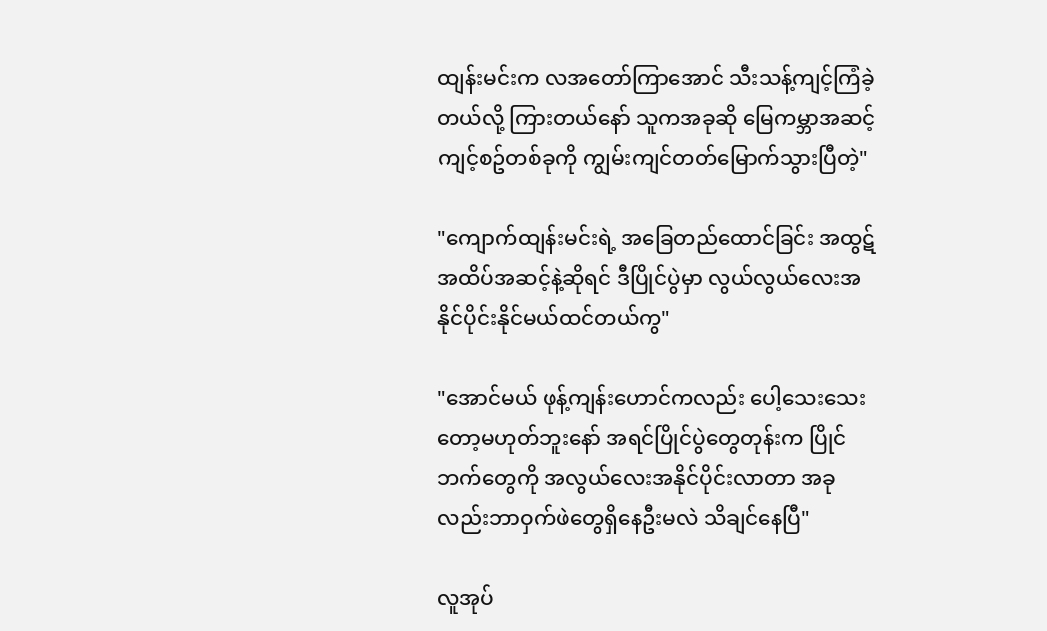ထျန်းမင်းက လအတော်ကြာအောင် သီးသန့်ကျင့်ကြံခဲ့တယ်လို့ ကြားတယ်နော် သူကအခုဆို မြေကမ္ဘာအဆင့်ကျင့်စဥ်တစ်ခုကို ကျွမ်းကျင်တတ်မြောက်သွားပြီတဲ့"

"ကျောက်ထျန်းမင်းရဲ့ အခြေတည်ထောင်ခြင်း အထွဋ်အထိပ်အဆင့်နဲ့ဆိုရင် ဒီပြိုင်ပွဲမှာ လွယ်လွယ်လေးအနိုင်ပိုင်းနိုင်မယ်ထင်တယ်ကွ"

"အောင်မယ် ဖုန့်ကျန်းဟောင်ကလည်း ပေါ့သေးသေးတော့မဟုတ်ဘူးနော် အရင်ပြိုင်ပွဲတွေတုန်းက ပြိုင်ဘက်တွေကို အလွယ်လေးအနိုင်ပိုင်းလာတာ အခုလည်းဘာဝှက်ဖဲတွေရှိနေဦးမလဲ သိချင်နေပြီ"

လူအုပ်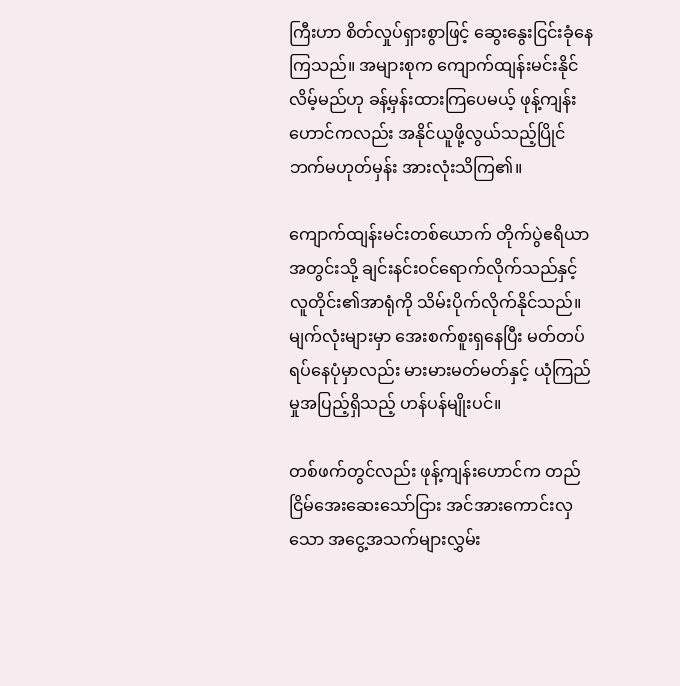ကြီးဟာ စိတ်လှုပ်ရှားစွာဖြင့် ဆွေးနွေးငြင်းခုံနေကြသည်။ အများစုက ကျောက်ထျန်းမင်းနိုင်လိမ့်မည်ဟု ခန့်မှန်းထားကြပေမယ့် ဖုန့်ကျန်းဟောင်ကလည်း အနိုင်ယူဖို့လွယ်သည့်ပြိုင်ဘက်မဟုတ်မှန်း အားလုံးသိကြ၏။

ကျောက်ထျန်းမင်းတစ်ယောက် တိုက်ပွဲဧရိယာအတွင်းသို့ ချင်းနင်းဝင်ရောက်လိုက်သည်နှင့် လူတိုင်း၏အာရုံကို သိမ်းပိုက်လိုက်နိုင်သည်။ မျက်လုံးများမှာ အေးစက်စူးရှနေပြီး မတ်တပ်ရပ်နေပုံမှာလည်း မားမားမတ်မတ်နှင့် ယုံကြည်မှုအပြည့်ရှိသည့် ဟန်ပန်မျိုးပင်။

တစ်ဖက်တွင်လည်း ဖုန့်ကျန်းဟောင်က တည်ငြိမ်အေးဆေးသော်ငြား အင်အားကောင်းလှသော အငွေ့အသက်များလွှမ်း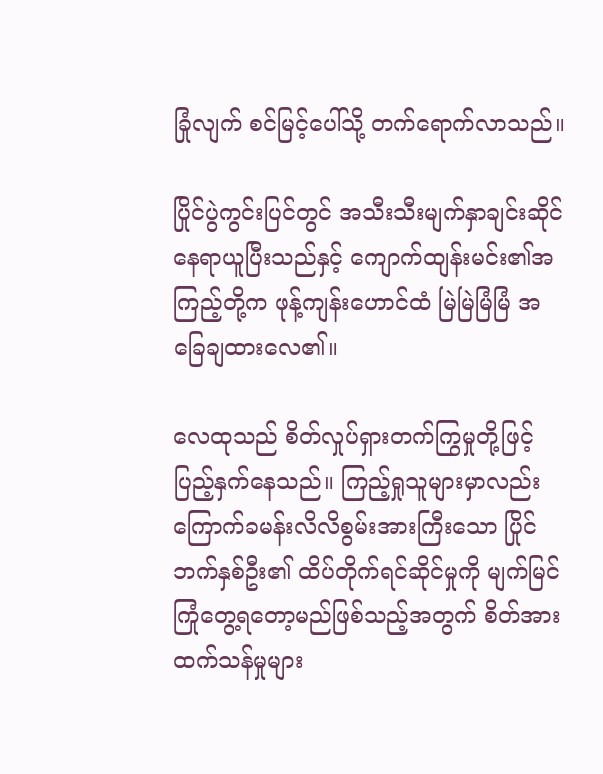ခြုံလျက် စင်မြင့်ပေါ်သို့ တက်ရောက်လာသည်။

ပြိုင်ပွဲကွင်းပြင်တွင် အသီးသီးမျက်နှာချင်းဆိုင် နေရာယူပြီးသည်နှင့် ကျောက်ထျန်းမင်း၏အကြည့်တို့က ဖုန့်ကျန်းဟောင်ထံ မြဲမြဲမြံမြံ အခြေချထားလေ၏။

လေထုသည် စိတ်လှုပ်ရှားတက်ကြွမှုတို့ဖြင့် ပြည့်နှက်နေသည်။ ကြည့်ရှုသူများမှာလည်း ကြောက်ခမန်းလိလိစွမ်းအားကြီးသော ပြိုင်ဘက်နှစ်ဦး၏ ထိပ်တိုက်ရင်ဆိုင်မှုကို မျက်မြင်ကြုံတွေ့ရတော့မည်ဖြစ်သည့်အတွက် စိတ်အားထက်သန်မှုများ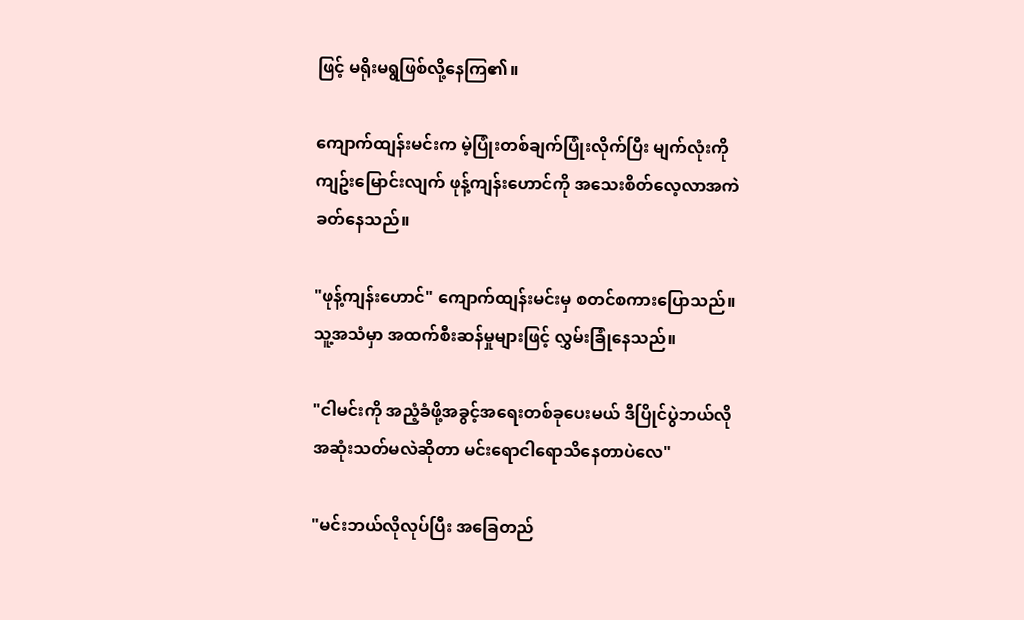ဖြင့် မရိုးမရွဖြစ်လို့နေကြ၏။

ကျောက်ထျန်းမင်းက မဲ့ပြုံးတစ်ချက်ပြုံးလိုက်ပြီး မျက်လုံးကိုကျဥ်းမြောင်းလျက် ဖုန့်ကျန်းဟောင်ကို အသေးစိတ်လေ့လာအကဲခတ်နေသည်။

"ဖုန့်ကျန်းဟောင်" ကျောက်ထျန်းမင်းမှ စတင်စကားပြောသည်။ သူ့အသံမှာ အထက်စီးဆန်မှုများဖြင့် လွှမ်းခြုံနေသည်။

"ငါမင်းကို အညံ့ခံဖို့အခွင့်အရေးတစ်ခုပေးမယ် ဒီပြိုင်ပွဲဘယ်လိုအဆုံးသတ်မလဲဆိုတာ မင်းရောငါရောသိနေတာပဲလေ"

"မင်းဘယ်လိုလုပ်ပြီး အခြေတည်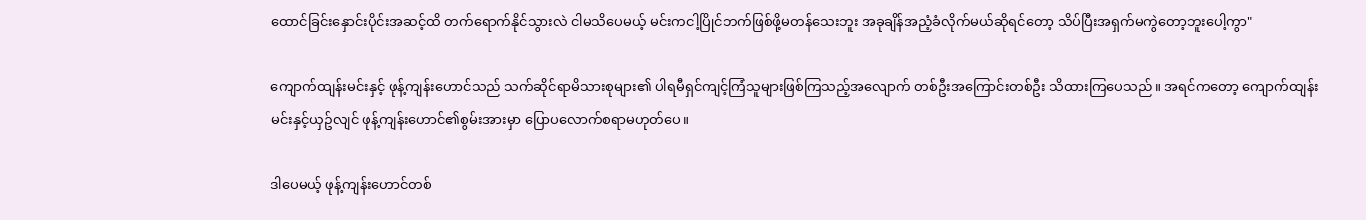ထောင်ခြင်းနှောင်းပိုင်းအဆင့်ထိ တက်ရောက်နိုင်သွားလဲ ငါမသိပေမယ့် မင်းကငါ့ပြိုင်ဘက်ဖြစ်ဖို့မတန်သေးဘူး အခုချိန်အညံ့ခံလိုက်မယ်ဆိုရင်တော့ သိပ်ပြီးအရှက်မကွဲတော့ဘူးပေါ့ကွာ"

ကျောက်ထျန်းမင်းနှင့် ဖုန့်ကျန်းဟောင်သည် သက်ဆိုင်ရာမိသားစုများ၏ ပါရမီရှင်ကျင့်ကြံသူများဖြစ်ကြသည့်အလျောက် တစ်ဦးအကြောင်းတစ်ဦး သိထားကြပေသည်။ အရင်ကတော့ ကျောက်ထျန်းမင်းနှင့်ယှဥ်လျင် ဖုန့်ကျန်းဟောင်၏စွမ်းအားမှာ ပြောပလောက်စရာမဟုတ်ပေ။

ဒါပေမယ့် ဖုန့်ကျန်းဟောင်တစ်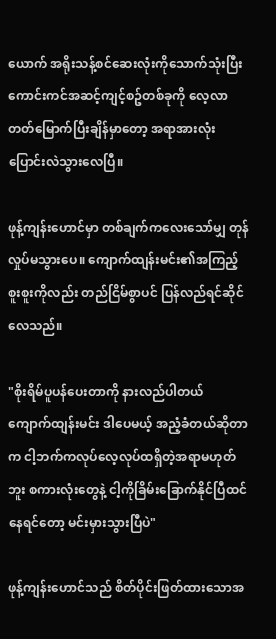ယောက် အရိုးသန့်စင်ဆေးလုံးကိုသောက်သုံးပြီး ကောင်းကင်အဆင့်ကျင့်စဥ်တစ်ခုကို လေ့လာတတ်မြောက်ပြီးချိန်မှာတော့ အရာအားလုံး ပြောင်းလဲသွားလေပြီ။

ဖုန့်ကျန်းဟောင်မှာ တစ်ချက်ကလေးသော်မျှ တုန်လှုပ်မသွားပေ။ ကျောက်ထျန်းမင်း၏အကြည့်စူးစူးကိုလည်း တည်ငြိမ်စွာပင် ပြန်လည်ရင်ဆိုင်လေသည်။

"စိုးရိမ်ပူပန်ပေးတာကို နားလည်ပါတယ် ကျောက်ထျန်းမင်း ဒါပေမယ့် အညံ့ခံတယ်ဆိုတာက ငါ့ဘက်ကလုပ်လေ့လုပ်ထရှိတဲ့အရာမဟုတ်ဘူး စကားလုံးတွေနဲ့ ငါ့ကိုခြိမ်းခြောက်နိုင်ပြီထင်နေရင်တော့ မင်းမှားသွားပြီပဲ"

ဖုန့်ကျန်းဟောင်သည် စိတ်ပိုင်းဖြတ်ထားသောအ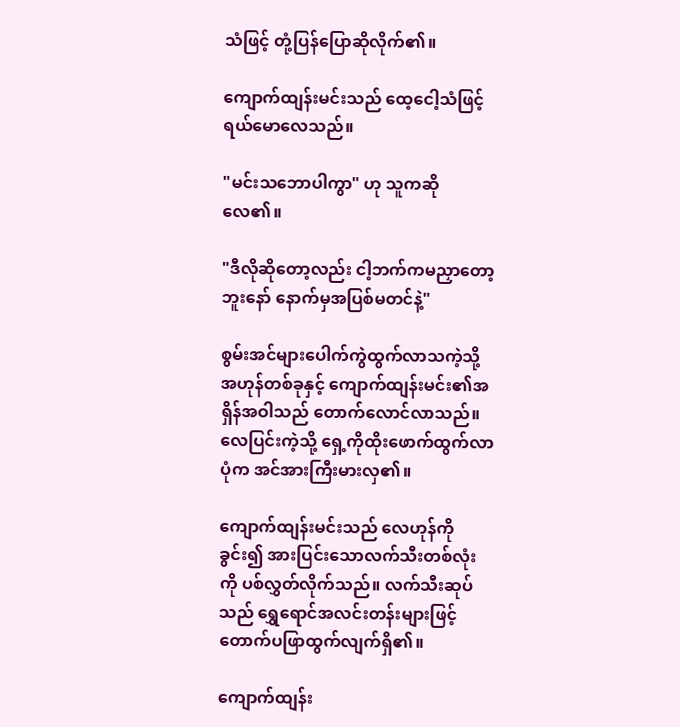သံဖြင့် တုံ့ပြန်ပြောဆိုလိုက်၏။

ကျောက်ထျန်းမင်းသည် ထေ့ငေါ့သံဖြင့် ရယ်မောလေသည်။

"မင်းသဘောပါကွာ" ဟု သူကဆိုလေ၏။

"ဒီလိုဆိုတော့လည်း ငါ့ဘက်ကမညှာတော့ဘူးနော် နောက်မှအပြစ်မတင်နဲ့"

စွမ်းအင်များပေါက်ကွဲထွက်လာသကဲ့သို့ အဟုန်တစ်ခုနှင့် ကျောက်ထျန်းမင်း၏အရှိန်အဝါသည် တောက်လောင်လာသည်။ လေပြင်းကဲ့သို့ ရှေ့ကိုထိုးဖောက်ထွက်လာပုံက အင်အားကြီးမားလှ၏။

ကျောက်ထျန်းမင်းသည် လေဟုန်ကိုခွင်း၍ အားပြင်းသောလက်သီးတစ်လုံးကို ပစ်လွှတ်လိုက်သည်။ လက်သီးဆုပ်သည် ရွှေရောင်အလင်းတန်းများဖြင့် တောက်ပဖြာထွက်လျက်ရှိ၏။

ကျောက်ထျန်း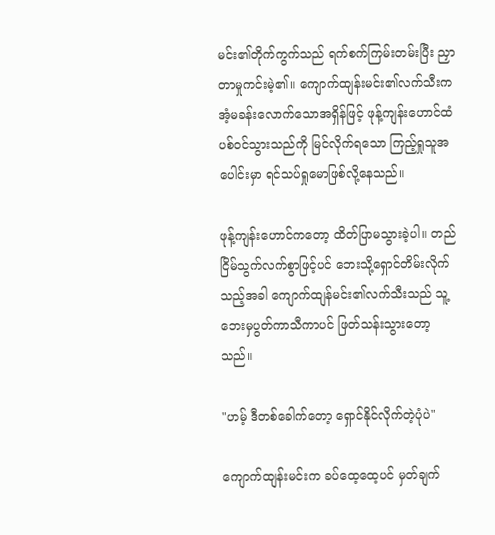မင်း၏တိုက်ကွက်သည် ရက်စက်ကြမ်းတမ်းပြီး ညှာတာမှုကင်းမဲ့၏။ ကျောက်ထျန်းမင်း၏လက်သီးက အံ့မခန်းလောက်သောအရှိန်ဖြင့် ဖုန့်ကျန်းဟောင်ထံပစ်ဝင်သွားသည်ကို မြင်လိုက်ရသော ကြည့်ရှုသူအပေါင်းမှာ ရင်သပ်ရှုမောဖြစ်လို့နေသည်။

ဖုန့်ကျန်းဟောင်ကတော့ ထိတ်ပြာမသွားခဲ့ပါ။ တည်ငြိမ်သွက်လက်စွာဖြင့်ပင် ဘေးသို့ရှောင်တိမ်းလိုက်သည့်အခါ ကျောက်ထျန်မင်း၏လက်သီးသည် သူ့ဘေးမှပွတ်ကာသီကာပင် ဖြတ်သန်းသွားတော့သည်။

"ဟမ့် ဒီတစ်ခေါက်တော့ ရှောင်နိုင်လိုက်တဲ့ပုံပဲ"

ကျောက်ထျန်းမင်းက ခပ်ထေ့ထေ့ပင် မှတ်ချက်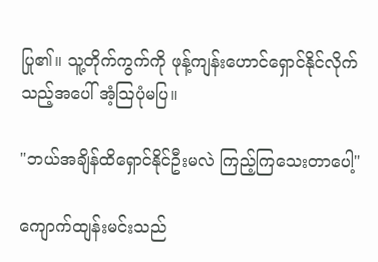ပြု၏။ သူ့တိုက်ကွက်ကို ဖုန့်ကျန်းဟောင်ရှောင်နိုင်လိုက်သည့်အပေါ် အံ့သြပုံမပြ။

"ဘယ်အချိန်ထိရှောင်နိုင်ဦးမလဲ ကြည့်ကြသေးတာပေါ့"

ကျောက်ထျန်းမင်းသည်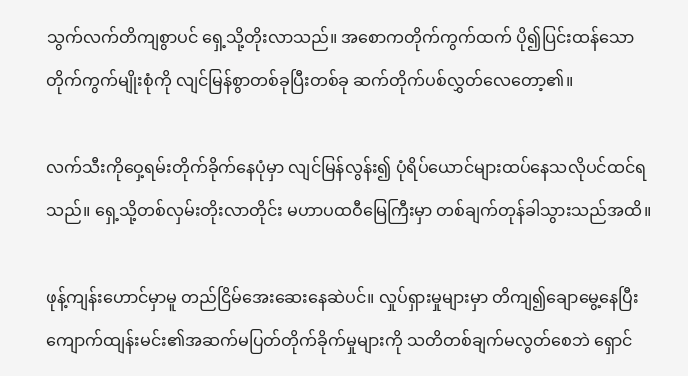သွက်လက်တိကျစွာပင် ရှေ့သို့တိုးလာသည်။ အစောကတိုက်ကွက်ထက် ပို၍ပြင်းထန်သော တိုက်ကွက်မျိုးစုံကို လျင်မြန်စွာတစ်ခုပြီးတစ်ခု ဆက်တိုက်ပစ်လွှတ်လေတော့၏။

လက်သီးကိုဝှေ့ရမ်းတိုက်ခိုက်နေပုံမှာ လျင်မြန်လွန်း၍ ပုံရိပ်ယောင်များထပ်နေသလိုပင်ထင်ရသည်။ ရှေ့သို့တစ်လှမ်းတိုးလာတိုင်း မဟာပထဝီမြေကြီးမှာ တစ်ချက်တုန်ခါသွားသည်အထိ။

ဖုန့်ကျန်းဟောင်မှာမူ တည်ငြိမ်အေးဆေးနေဆဲပင်။ လှုပ်ရှားမှုများမှာ တိကျ၍ချောမွေ့နေပြီး ကျောက်ထျန်းမင်း၏အဆက်မပြတ်တိုက်ခိုက်မှုများကို သတိတစ်ချက်မလွတ်စေဘဲ ရှောင်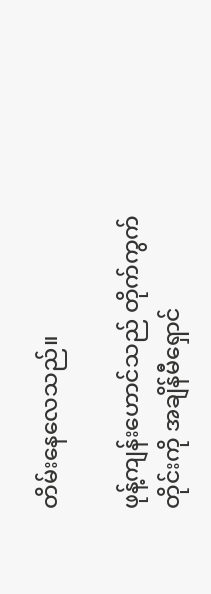တိမ်းနေလေသည်။

ဖုန့်ကျန်းဟောင်သည် တိုက်ကွက်တိုင်းကို အချိန်မီရှောင်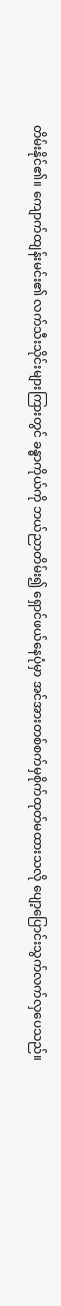တိမ်းနိုင်၏။ ကျောက်ထျန်းမင်း၏ လက်သီးသိုင်းများကြားတွင် ခန္ဓာကိုယ်ကို ဘယ်ညာတိမ်း၍ ရှောင်ဖယ်နေပုံမှာ အင်အားတစ်စက်မှစိုက်ထုတ်မထားသလို ပျော့ပြောင်းသွက်လက်လှပေသည်။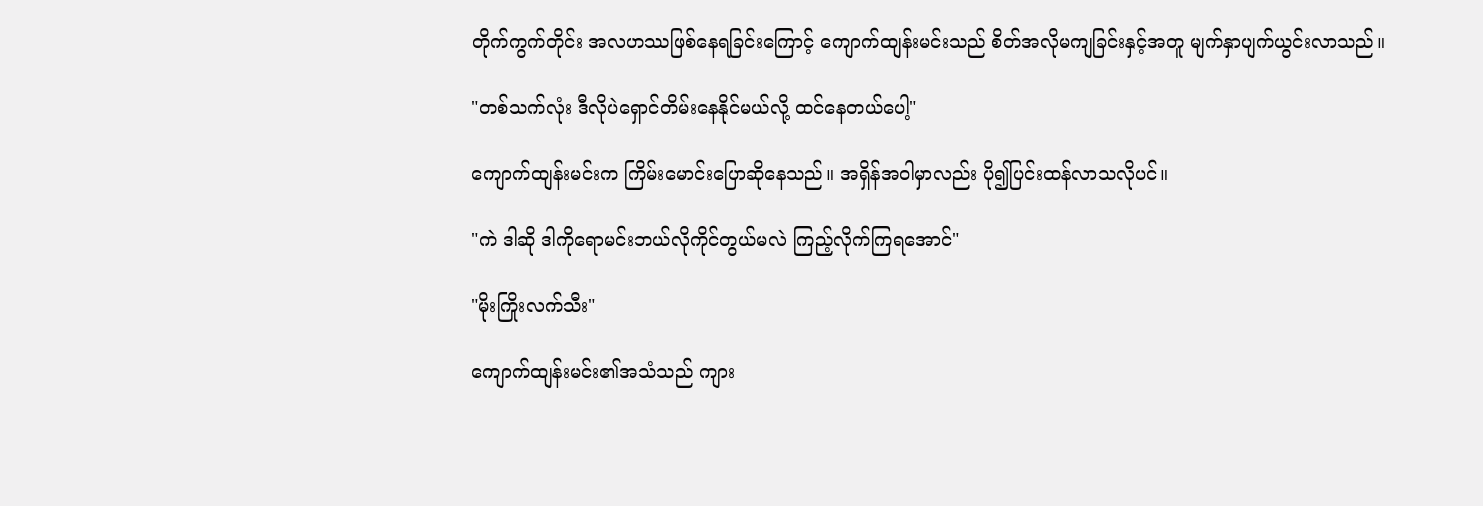တိုက်ကွက်တိုင်း အလဟဿဖြစ်နေရခြင်းကြောင့် ကျောက်ထျန်းမင်းသည် စိတ်အလိုမကျခြင်းနှင့်အတူ မျက်နှာပျက်ယွင်းလာသည်။

"တစ်သက်လုံး ဒီလိုပဲရှောင်တိမ်းနေနိုင်မယ်လို့ ထင်နေတယ်ပေါ့"

ကျောက်ထျန်းမင်းက ကြိမ်းမောင်းပြောဆိုနေသည်။ အရှိန်အဝါမှာလည်း ပို၍ပြင်းထန်လာသလိုပင်။

"ကဲ ဒါဆို ဒါကိုရောမင်းဘယ်လိုကိုင်တွယ်မလဲ ကြည့်လိုက်ကြရအောင်"

"မိုးကြိုးလက်သီး"

ကျောက်ထျန်းမင်း၏အသံသည် ကျား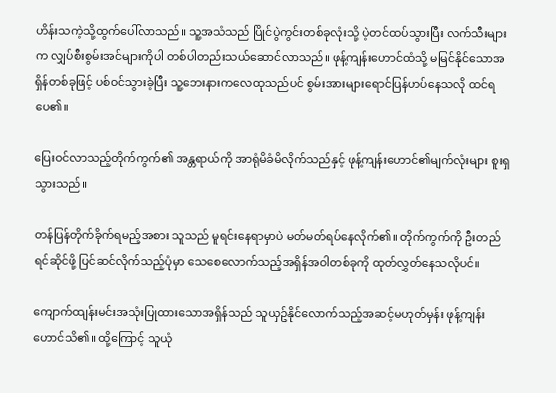ဟိန်းသကဲ့သို့ထွက်ပေါ်လာသည်။ သူ့အသံသည် ပြိုင်ပွဲကွင်းတစ်ခုလုံးသို့ ပဲ့တင်ထပ်သွားပြီး လက်သီးများက လျှပ်စီးစွမ်းအင်များကိုပါ တစ်ပါတည်းသယ်ဆောင်လာသည်။ ဖုန့်ကျန်းဟောင်ထံသို့ မမြင်နိုင်သောအရှိန်တစ်ခုဖြင့် ပစ်ဝင်သွားခဲ့ပြီး သူ့ဘေးနားကလေထုသည်ပင် စွမ်းအားများရောင်ပြန်ဟပ်နေသလို ထင်ရပေ၏။

ပြေးဝင်လာသည့်တိုက်ကွက်၏ အန္တရာယ်ကို အာရုံမိခံမိလိုက်သည်နှင့် ဖုန့်ကျန်းဟောင်၏မျက်လုံးများ စူးရှသွားသည်။

တန်ပြန်တိုက်ခိုက်ရမည့်အစား သူသည် မူရင်းနေရာမှာပဲ မတ်မတ်ရပ်နေလိုက်၏။ တိုက်ကွက်ကို ဦးတည်ရင်ဆိုင်ဖို့ ပြင်ဆင်လိုက်သည့်ပုံမှာ သေစေလောက်သည့်အရှိန်အဝါတစ်ခုကို ထုတ်လွှတ်နေသလိုပင်။

ကျောက်ထျန်းမင်းအသုံးပြုထားသောအရှိန်သည် သူယှဥ်နိုင်လောက်သည့်အဆင့်မဟုတ်မှန်း ဖုန့်ကျန်းဟောင်သိ၏။ ထို့ကြောင့် သူယုံ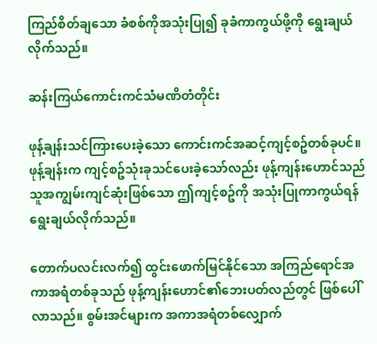ကြည်စိတ်ချသော ခံစစ်ကိုအသုံးပြု၍ ခုခံကာကွယ်ဖို့ကို ရွေးချယ်လိုက်သည်။

ဆန်းကြယ်ကောင်းကင်သံမဏိတံတိုင်း

ဖုန့်ချန်းသင်ကြားပေးခဲ့သော ကောင်းကင်အဆင့်ကျင့်စဥ်တစ်ခုပင်။ ဖုန့်ချန်းက ကျင့်စဥ်သုံးခုသင်ပေးခဲ့သော်လည်း ဖုန့်ကျန်းဟောင်သည် သူအကျွမ်းကျင်ဆုံးဖြစ်သော ဤကျင့်စဥ်ကို အသုံးပြုကာကွယ်ရန် ရွေးချယ်လိုက်သည်။

တောက်ပလင်းလက်၍ ထွင်းဖောက်မြင်နိုင်သော အကြည်ရောင်အကာအရံတစ်ခုသည် ဖုန့်ကျန်းဟောင်၏ဘေးပတ်လည်တွင် ဖြစ်ပေါ်လာသည်။ စွမ်းအင်များက အကာအရံတစ်လျှောက်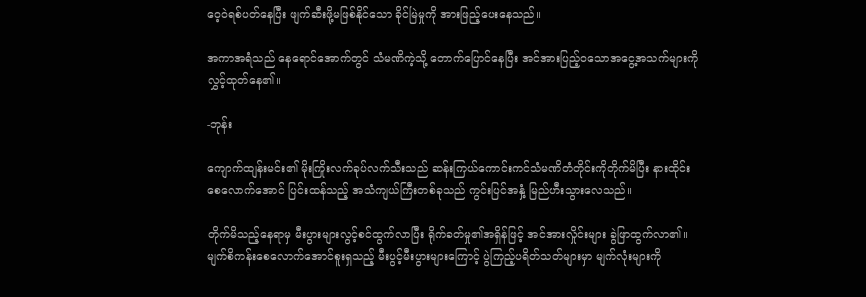ဝေ့ဝဲရစ်ပတ်နေပြီး ဖျက်ဆီးဖို့မဖြစ်နိုင်သော ခိုင်မြဲမှုကို အားဖြည့်ပေးနေသည်။

အကာအရံသည် နေရောင်အောက်တွင် သံမဏိကဲ့သို့ တောက်ပြောင်နေပြီး အင်အားပြည့်ဝသောအငွေ့အသက်များကို လွှင့်ထုတ်နေ၏။

-ဘုန်း

ကျောက်ထျန်းမင်း၏ မိုးကြိုးလက်ခုပ်လက်သီးသည် ဆန်းကြယ်ကောင်းကင်သံမဏိတံတိုင်းကိုတိုက်မိပြီး နားထိုင်းစေလောက်အောင် ပြင်းထန်သည့် အသံကျယ်ကြီးတစ်ခုသည် ကွင်းပြင်အနှံ့ မြည်ဟီးသွားလေသည်။

တိုက်မိသည့်နေရာမှ မီးပွားများလွင့်စင်ထွက်လာပြီး ရိုက်ခတ်မှု၏အရှိန်ဖြင့် အင်အားလှိုင်းများ ခွဲဖြာထွက်လာ၏။ မျက်စိကန်းစေ‌လောက်အောင်စူးရှသည့် မီးပွင့်မီးပွားများကြောင့် ပွဲကြည့်ပရိတ်သတ်များမှာ မျက်လုံးများကို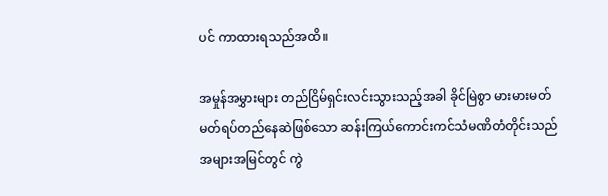ပင် ကာထားရသည်အထိ။

အမှုန်အမွှားများ တည်ငြိမ်ရှင်းလင်းသွားသည့်အခါ ခိုင်မြဲစွာ မားမားမတ်မတ်ရပ်တည်နေဆဲဖြစ်သော ဆန်းကြယ်ကောင်းကင်သံမဏိတံတိုင်းသည် အများအမြင်တွင် ကွဲ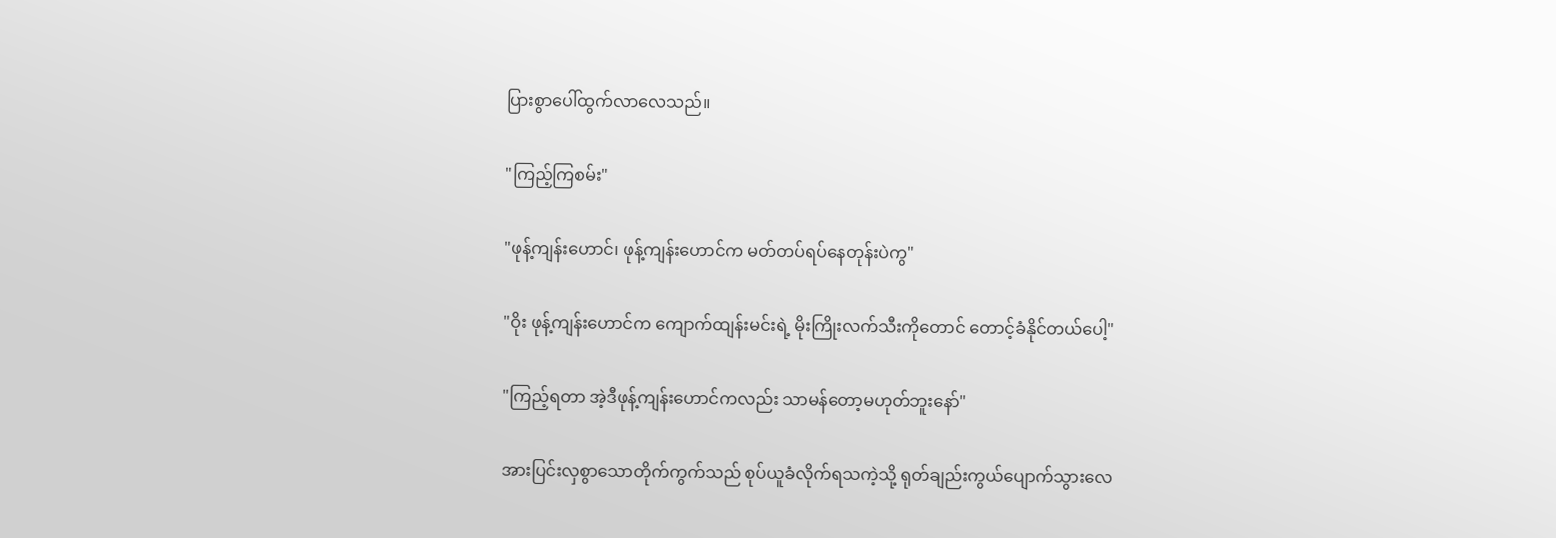ပြားစွာပေါ်ထွက်လာလေသည်။

"ကြည့်ကြစမ်း"

"ဖုန့်ကျန်းဟောင်၊ ဖုန့်ကျန်းဟောင်က မတ်တပ်ရပ်နေတုန်းပဲကွ"

"ဝိုး ဖုန့်ကျန်းဟောင်က ကျောက်ထျန်းမင်းရဲ့ မိုးကြိုးလက်သီးကိုတောင် တောင့်ခံနိုင်တယ်‌ပေါ့"

"ကြည့်ရတာ အဲ့ဒီဖုန့်ကျန်းဟောင်ကလည်း သာမန်တော့မဟုတ်ဘူးနော်"

အားပြင်းလှစွာသောတိုက်ကွက်သည် စုပ်ယူခံလိုက်ရသကဲ့သို့ ရုတ်ချည်းကွယ်ပျောက်သွားလေ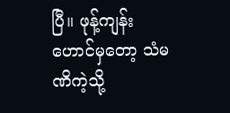ပြီ။ ဖုန့်ကျန်းဟောင်မှတော့ သံမဏိကဲ့သို့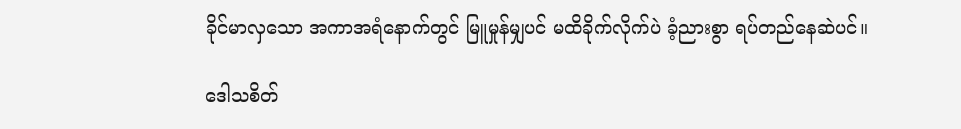ခိုင်မာလှသော အကာအရံနောက်တွင် မြူမှုန်မျှပင် မထိခိုက်လိုက်ပဲ ခံ့ညားစွာ ရပ်တည်နေဆဲပင်။

ဒေါသစိတ်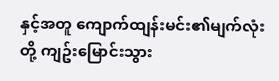နှင့်အတူ ကျောက်ထျန်းမင်း၏မျက်လုံးတို့ ကျဥ်းမြောင်းသွား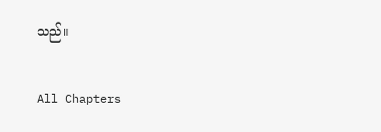သည်။

All Chapters